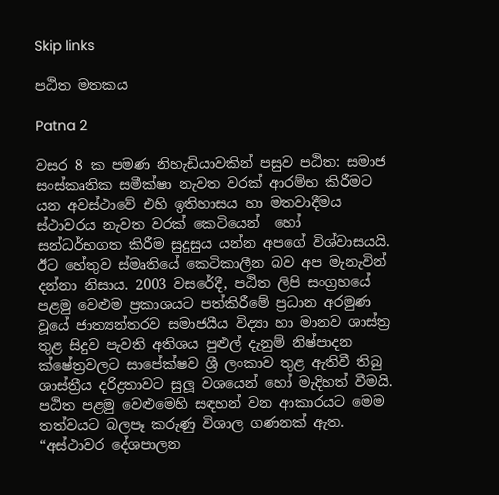Skip links

පඨිත මතකය

Patna 2

වසර 8 ක පමණ නිහැඩියාවකින් පසුව පඨිත: සමාජ සංස්කෘතික සමීක්ෂා නැවත වරක් ආරම්භ කිරීමට යන අවස්ථාවේ එහි ඉතිහාසය හා මතවාදීමය ස්ථාවරය නැවත වරක් කෙටියෙන්  හෝ සන්ධර්භගත කිරීම සුදුසුය යන්න අපගේ විශ්වාසයයි. ඊට හේතුව ස්මෘතියේ කෙටිකාලීන බව අප මැනැවින් දන්නා නිසාය. 2003 වසරේදී, පඨිත ලිපි සංග්‍රහයේ පළමු වෙළුම ප්‍රකාශයට පත්කිරීමේ ප්‍රධාන අරමුණ වූයේ ජාත්‍යන්තරව සමාජයීය විද්‍යා හා මානව ශාස්ත්‍ර තුළ සිදුව පැවති අතිශය පුළුල් දැනුම් නිෂ්පාදන ක්ෂේත්‍රවලට සාපේක්ෂව ශ්‍රී ලංකාව තුළ ඇතිවී තිබු ශාස්ත්‍රීය දරිද්‍රතාවට සුලූ වශයෙන් හෝ මැදිහත් වීමයි. පඨිත පළමු වෙළුමෙහි සඳහන් වන ආකාරයට මෙම තත්වයට බලපෑ කරුණු විශාල ගණනක් ඇත. “අස්ථාවර දේශපාලන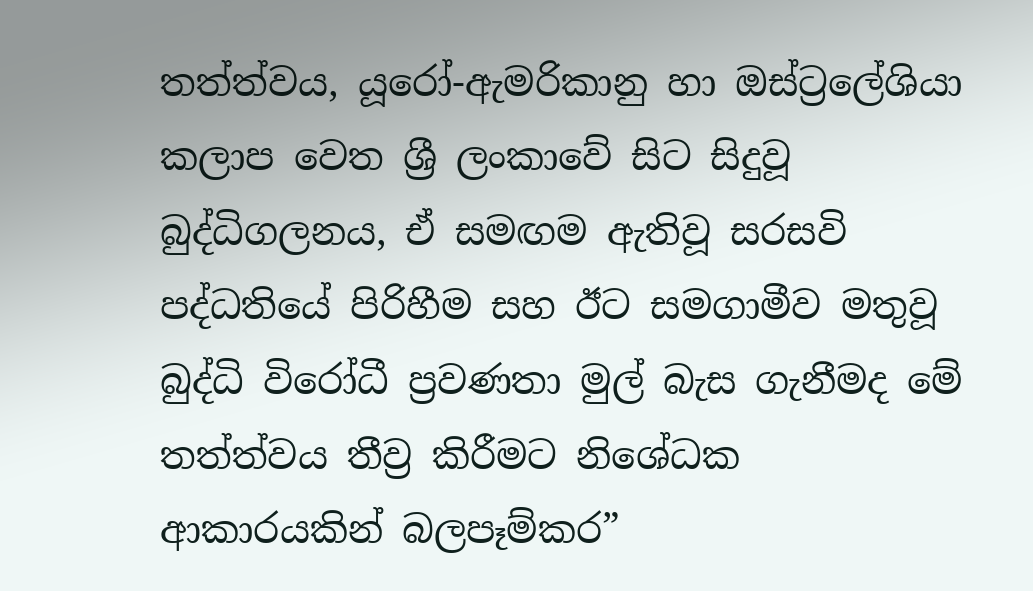තත්ත්වය, යූරෝ-ඇමරිකානු හා ඔස්ට්‍රලේශියා කලාප වෙත ශ්‍රී ලංකාවේ සිට සිදුවූ බුද්ධිගලනය, ඒ සමඟම ඇතිවූ සරසවි පද්ධතියේ පිරිහීම සහ ඊට සමගාමීව මතුවූ බුද්ධි විරෝධී ප්‍රවණතා මුල් බැස ගැනීමද මේ තත්ත්වය තීව්‍ර කිරීමට නිශේධක ආකාරයකින් බලපෑම්කර”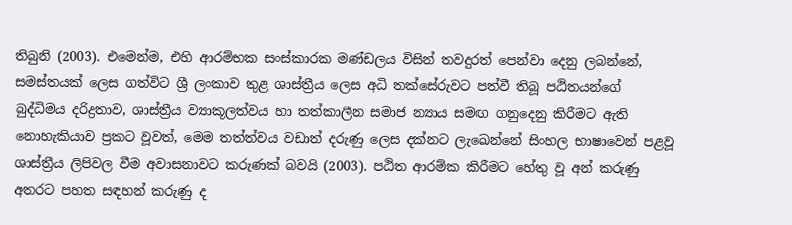තිබුනි (2003). එමෙන්ම, එහි ආරම්භක සංස්කාරක මණ්ඩලය විසින් තවදුරත් පෙන්වා දෙනු ලබන්නේ, සමස්තයක් ලෙස ගත්විට ශ්‍රී ලංකාව තුළ ශාස්ත්‍රීය ලෙස අධි තක්සේරුවට පත්වී තිබූ පඨිතයන්ගේ බුද්ධිමය දරිද්‍රතාව, ශාස්ත්‍රීය ව්‍යාකූලත්වය හා තත්කාලීන සමාජ න්‍යාය සමඟ ගනුදෙනු කිරීමට ඇති නොහැකියාව ප්‍රකට වූවත්, මෙම තත්ත්වය වඩාත් දරුණු ලෙස දක්නට ලැඛෙන්නේ සිංහල භාෂාවෙන් පළවූ ශාස්ත්‍රීය ලිපිවල වීම අවාසනාවට කරුණක් බවයි (2003). පඨිත ආරම්ක කිරීමට හේතු වූ අන් කරුණු අතරට පහත සඳහන් කරුණු ද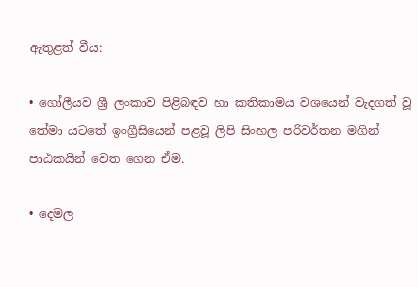ඇතුළත් වීය:

• ගෝලීයව ශ්‍රී ලංකාව පිළිබඳව හා කතිකාමය වශයෙන් වැදගත් වූ තේමා යටතේ ඉංග්‍රීසියෙන් පළවූ ලිපි සිංහල පරිවර්තන මගින් පාඨකයින් වෙත ගෙන ඒම.

• දෙමල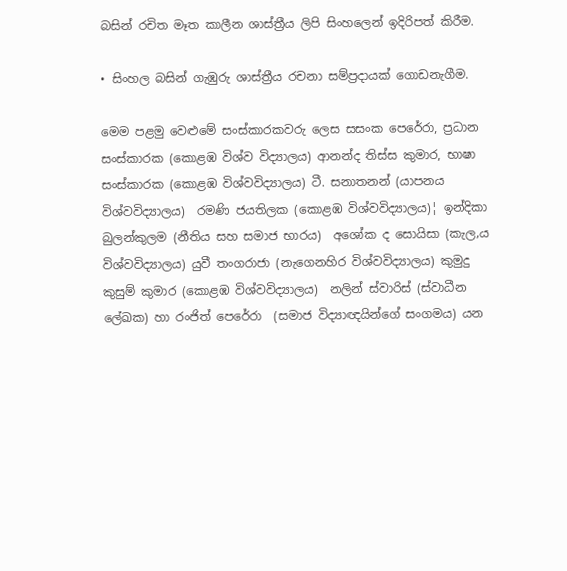බසින් රචිත මෑත කාලීන ශාස්ත්‍රීය ලිපි සිංහලෙන් ඉදිරිපත් කිරීම.

• සිංහල බසින් ගැඹුරු ශාස්ත්‍රීය රචනා සම්ප්‍රදායක් ගොඩනැගීම.

මෙම පළමු වෙළුමේ සංස්කාරකවරු ලෙස සසංක පෙරේරා, ප්‍රධාන සංස්කාරක (කොළඹ විශ්ව විද්‍යාලය) ආනන්ද තිස්ස කුමාර, භාෂා සංස්කාරක (කොළඹ විශ්වවිද්‍යාලය) ටී. සනාතනන් (යාපනය විශ්වවිද්‍යාලය)  රමණි ජයතිලක (කොළඹ විශ්වවිද්‍යාලය)¦ ඉන්දිකා බුලන්කුලම (නීතිය සහ සමාජ භාරය)  අශෝක ද සොයිසා (කැල‚ය විශ්වවිද්‍යාලය) යුවී තංගරාජා (නැගෙනහිර විශ්වවිද්‍යාලය) කුමුදු කුසුම් කුමාර (කොළඹ විශ්වවිද්‍යාලය)  නලින් ස්වාරිස් (ස්වාධීන ලේඛක) හා රංජිත් පෙරේරා  (සමාජ විද්‍යාඥයින්ගේ සංගමය) යන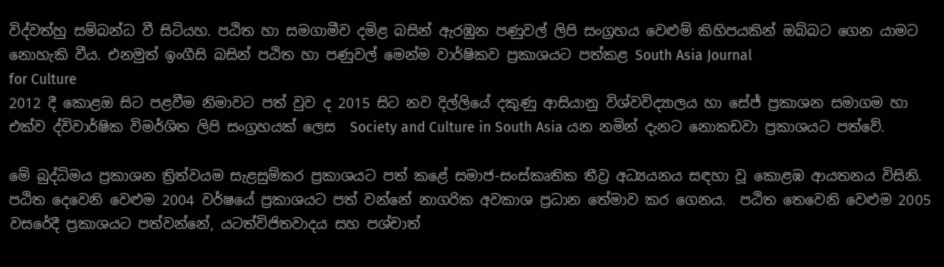විද්වත්හු සම්බන්ධ වී සිටියහ. පඨිත හා සමගාමීව දමිළ බසින් ඇරඹුන පණුවල් ලිපි සංග්‍රහය වෙළුම් කිහිපයකින් ඔබ්බට ගෙන යාමට නොහැකි වීය. එනමුත් ඉංගීසි බසින් පඨිත හා පණුවල් මෙන්ම වාර්ෂිකව ප්‍රකාශයට පත්කළ South Asia Journal
for Culture
2012 දී කොළඔ සිට පළවීම නිමාවට පත් වුව ද 2015 සිට නව දිල්ලියේ දකුණු ආසියානු විශ්වවිද්‍යාලය හා සේජ් ප්‍රකාශන සමාගම හා එක්ව ද්විවාර්ෂික විමර්ශිත ලිපි සංග්‍රහයක් ලෙස  Society and Culture in South Asia යන නමින් දැනට නොකඩවා ප්‍රකාශයට පත්වේ.

මේ බුද්ධිමය ප්‍රකාශන ත්‍රිත්වයම සැළසුම්කර ප්‍රකාශයට පත් කළේ සමාජ-සංස්කෘතික තීව්‍ර අධ්‍යයනය සඳහා වූ කොළඹ ආයතනය විසිනි. පඨිත දෙවෙනි වෙළුම 2004 වර්ෂයේ ප්‍රකාශයට පත් වන්නේ නාගරික අවකාශ ප්‍රධාන තේමාව කර ගෙනය.  පඨිත තෙවෙනි වෙළුම 2005 වසරේදී ප්‍රකාශයට පත්වන්නේ, යටත්විජිතවාදය සහ පශ්චාත්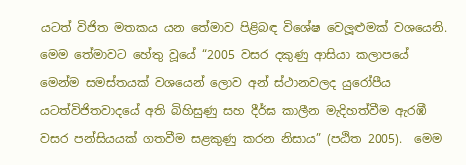යටත් විජිත මතකය යන තේමාව පිළිබඳ විශේෂ වෙලූළුමක් වශයෙනි. මෙම තේමාවට හේතු වූයේ “2005 වසර දකුණු ආසියා කලාපයේ මෙන්ම සමස්තයක් වශයෙන් ලොව අන් ස්ථානවලද යුරෝපීය යටත්විජිතවාදයේ අති බිහිසුණු සහ දීර්ඝ කාලීන මැදිහත්වීම ඇරඹී වසර පන්සියයක් ගතවීම සළකුණු කරන නිසාය” (පඨිත 2005).  මෙම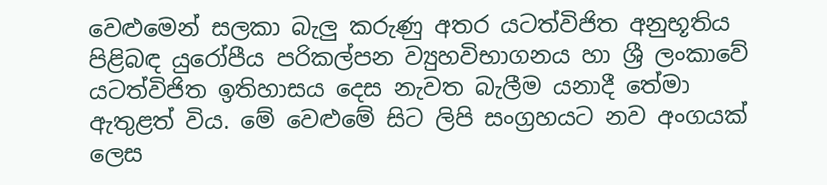වෙළුමෙන් සලකා බැලු කරුණු අතර යටත්විජිත අනුභූතිය පිළිබඳ යුරෝපීය පරිකල්පන ව්‍යුහවිභාගනය හා ශ්‍රී ලංකාවේ යටත්විජිත ඉතිහාසය දෙස නැවත බැලීම යනාදී තේමා ඇතුළත් විය. මේ වෙළුමේ සිට ලිපි සංග්‍රහයට නව අංගයක් ලෙස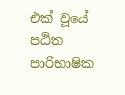එක් වූයේ පඨිත පාරිභාෂික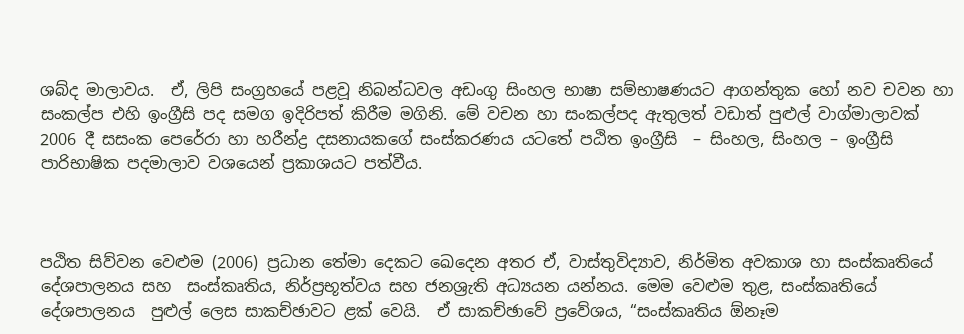ශබ්ද මාලාවය.  ඒ, ලිපි සංග්‍රහයේ පළවූ නිබන්ධවල අඩංගු සිංහල භාෂා සම්භාෂණයට ආගන්තුක හෝ නව චවන හා සංකල්ප එහි ඉංග්‍රීසි පද සමග ඉදිරිපත් කිරීම මගිනි. මේ වචන හා සංකල්පද ඇතුලත් වඩාත් පුළුල් වාග්මාලාවක් 2006 දී සසංක පෙරේරා හා හරීන්ද්‍ර දසනායකගේ සංස්කරණය යටතේ පඨිත ඉංග්‍රීසි  – සිංහල, සිංහල – ඉංග්‍රීසි  පාරිභාෂික පදමාලාව වශයෙන් ප්‍රකාශයට පත්වීය.



පඨිත සිව්වන වෙළුම (2006) ප්‍රධාන තේමා දෙකට ඛෙදෙන අතර ඒ, වාස්තුවිද්‍යාව, නිර්මිත අවකාශ හා සංස්කෘතියේ දේශපාලනය සහ  සංස්කෘතිය, නිර්ප්‍රභූත්වය සහ ජනශ්‍රැති අධ්‍යයන යන්නය. මෙම වෙළුම තුළ, සංස්කෘතියේ දේශපාලනය  පුළුල් ලෙස සාකච්ඡාවට ළක් වෙයි.  ඒ සාකච්ඡාවේ ප්‍රවේශය, “සංස්කෘතිය ඕනෑම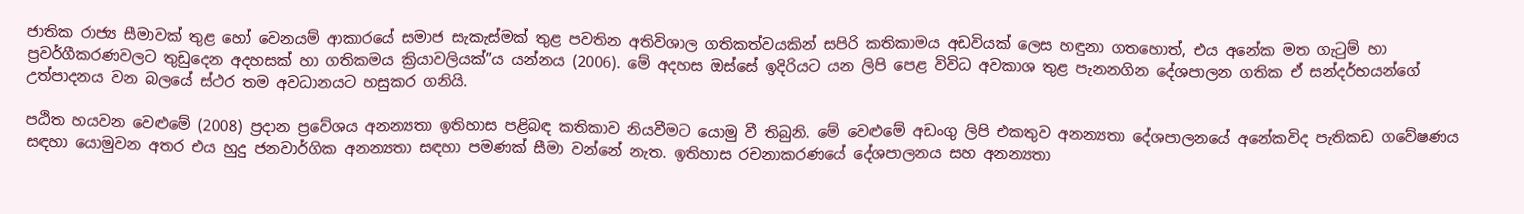ජාතික රාජ්‍ය සීමාවක් තුළ හෝ වෙනයම් ආකාරයේ සමාජ සැකැස්මක් තුළ පවතින අතිවිශාල ගතිකත්වයකින් සපිරි කතිකාමය අඩවියක් ලෙස හඳුනා ගතහොත්, එය අනේක මත ගැටුම් හා ප්‍රවර්ගීකරණවලට තුඩුදෙන අදහසක් හා ගතිකමය ක්‍රියාවලියක්”ය යන්නය (2006). මේ අදහස ඔස්සේ ඉදිරියට යන ලිපි පෙළ විවිධ අවකාශ තුළ පැනනගින දේශපාලන ගතික ඒ සන්දර්භයන්ගේ උත්පාදනය වන බලයේ ස්ථර තම අවධානයට හසුකර ගනියි.

පඨිත හයවන වෙළුමේ (2008) ප්‍රදාන ප්‍රවේශය අනන්‍යතා ඉතිහාස පළිබඳ කතිකාව නියවීමට යොමු වී තිබුනි. මේ වෙළුමේ අඩංගු ලිපි එකතුව අනන්‍යතා දේශපාලනයේ අනේකවිද පැතිකඩ ගවේෂණය සඳහා යොමුවන අතර එය හුදු ජනවාර්ගික අනන්‍යතා සඳහා පමණක් සීමා වන්නේ නැත. ඉතිහාස රචනාකරණයේ දේශපාලනය සහ අනන්‍යතා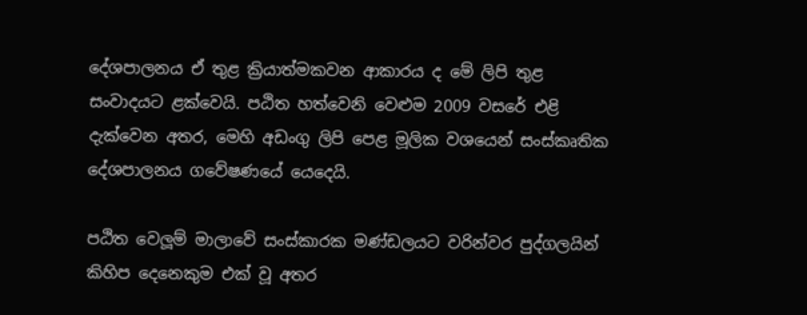දේශපාලනය ඒ තුළ ක්‍රියාත්මකවන ආකාරය ද මේ ලිපි තුළ සංවාදයට ළක්වෙයි. පඨිත හත්වෙනි වෙළුම 2009 වසරේ එළි දැක්වෙන අතර, මෙහි අඩංගු ලිපි පෙළ මූලික වශයෙන් සංස්කෘතික දේශපාලනය ගවේෂණයේ යෙදෙයි.

පඨිත වෙලූම් මාලාවේ සංස්කාරක මණ්ඩලයට වරින්වර පුද්ගලයින් කිහිප දෙනෙකුම එක් වූ අතර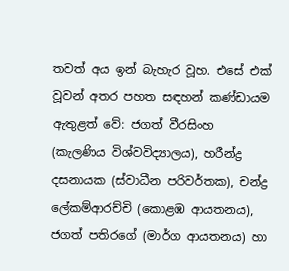තවත් අය ඉන් බැහැර වූහ. එසේ එක් වූවන් අතර පහත සඳහන් කණ්ඩායම ඇතුළත් වේ: ජගත් වීරසිංහ (කැලණිය විශ්වවිද්‍යාලය), හරීන්ද්‍ර දසනායක (ස්වාධීන පරිවර්තක), චන්ද්‍ර ලේකම්ආරච්චි (කොළඹ ආයතනය), ජගත් පතිරගේ (මාර්ග ආයතනය) හා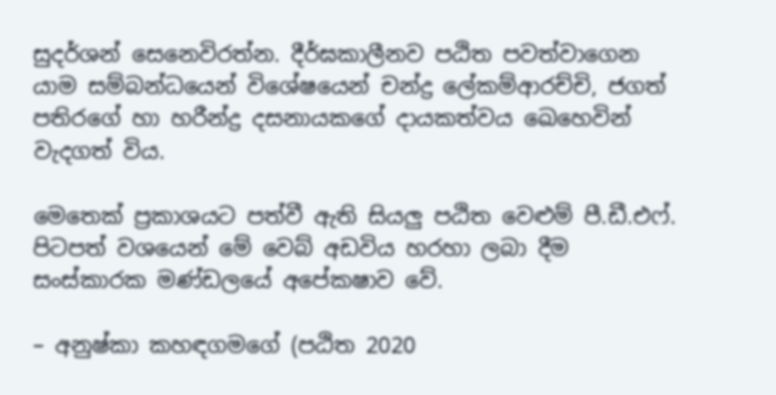සුදර්ශන් සෙනෙවිරත්න. දීර්ඝකාලීනව පඨිත පවත්වාගෙන යාම සම්බන්ධයෙන් විශේෂයෙන් චන්ද්‍ර ලේකම්ආරච්චි, ජගත් පතිරගේ හා හරීන්ද්‍ර දසනායකගේ දායකත්වය ඛෙහෙවින් වැදගත් විය.

මෙතෙක් ප්‍රකාශයට පත්වී ඇති සියලු පඨිත වෙළුම් පී.ඩී.එෆ්. පිටපත් වශයෙන් මේ වෙබ් අඩවිය හරහා ලබා දීම සංස්කාරක මණ්ඩලයේ අපේක‍ෂාව වේ.

– අනුෂ්කා කහඳගමගේ (පඨිත 2020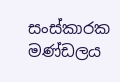සංස්කාරක මණ්ඩලය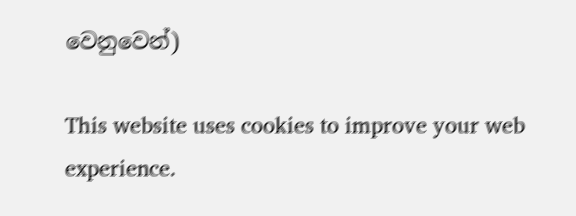වෙනුවෙන්)

This website uses cookies to improve your web experience.